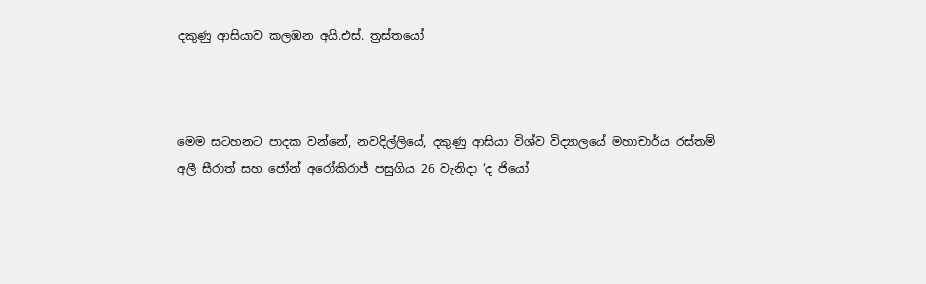දකුණු ආසියාව කලඹන අයි.එස්. ත්‍රස්තයෝ



මෙම සටහනට පාදක වන්නේ, නවදිල්ලියේ, දකුණු ආසියා විශ්ව විද්‍යාලයේ මහාචාර්ය රස්තම් අලී සීරාත් සහ ජෝන් අරෝකිරාජ් පසුගිය 26 වැනිදා ‘ද ජියෝ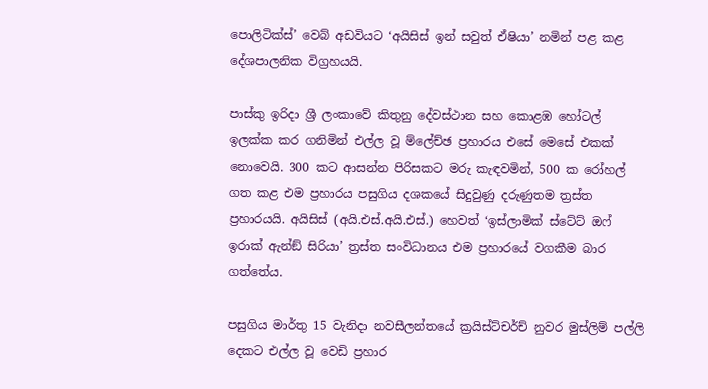පොලිටික්ස්’ වෙබ් අඩවියට ‘අයිසිස් ඉන් සවුත් ඒෂියා’ නමින් පළ කළ දේශපාලනික විග්‍රහයයි.

පාස්කු ඉරිදා ශ්‍රී ලංකාවේ කිතුනු දේවස්ථාන සහ කොළඹ හෝටල් ඉලක්ක කර ගනිමින් එල්ල වූ ම්ලේච්ඡ ප්‍රහාරය එසේ මෙසේ එකක් නොවෙයි. 300 කට ආසන්න පිරිසකට මරු කැඳවමින්, 500 ක රෝහල් ගත කළ එම ප්‍රහාරය පසුගිය දශකයේ සිදුවුණු දරුණුතම ත්‍රස්ත ප්‍රහාරයයි. අයිසිස් (අයි.එස්.අයි.එස්.) හෙවත් ‘ඉස්ලාමික් ස්ටේට් ඔෆ් ඉරාක් ඇන්ඞ් සිරියා’ ත්‍රස්ත සංවිධානය එම ප්‍රහාරයේ වගකීම බාර ගත්තේය.

පසුගිය මාර්තු 15 වැනිදා නවසීලන්තයේ ක්‍රයිස්ට්චර්ච් නුවර මුස්ලිම් පල්ලි දෙකට එල්ල වූ වෙඩි ප්‍රහාර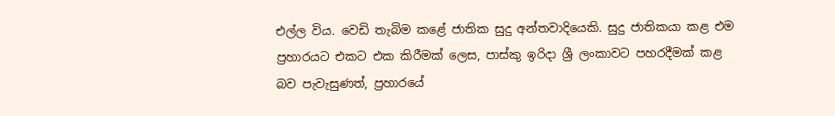එල්ල විය. වෙඩි තැබිම කළේ ජාතික සුදු අන්තවාදියෙකි. සුදු ජාතිකයා කළ එම ප්‍රහාරයට එකට එක කිරීමක් ලෙස, පාස්කු ඉරිදා ශ්‍රී ලංකාවට පහරදීමක් කළ බව පැවැසුණත්, ප්‍රහාරයේ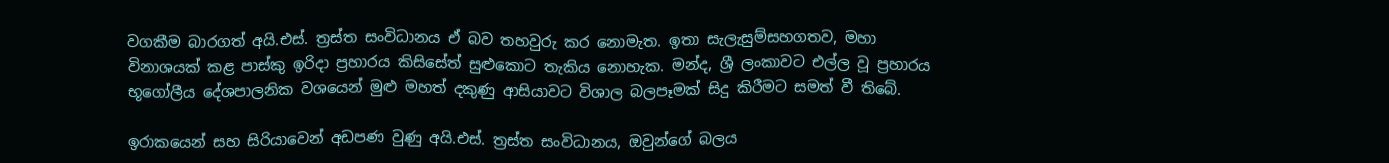වගකීම බාරගත් අයි.එස්. ත්‍රස්ත සංවිධානය ඒ බව තහවුරු කර නොමැත. ඉතා සැලැසුම්සහගතව, මහා විනාශයක් කළ පාස්කු ඉරිදා ප්‍රහාරය කිසිසේත් සුළුකොට තැකිය නොහැක. මන්ද, ශ්‍රී ලංකාවට එල්ල වූ ප්‍රහාරය භූගෝලීය දේශපාලනික වශයෙන් මුළු මහත් දකුණු ආසියාවට විශාල බලපෑමක් සිදු කිරීමට සමත් වී තිබේ.

ඉරාකයෙන් සහ සිරියාවෙන් අඩපණ වුණු අයි.එස්. ත්‍රස්ත සංවිධානය, ඔවුන්ගේ බලය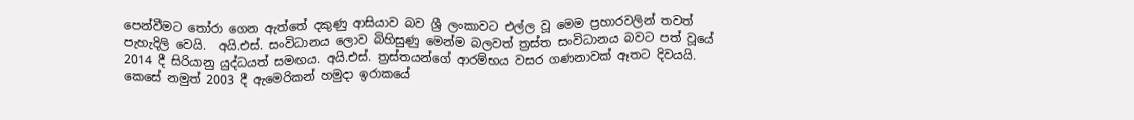පෙන්වීමට තෝරා ගෙන ඇත්තේ දකුණු ආසියාව බව ශ්‍රී ලංකාවට එල්ල වූ මෙම ප්‍රහාරවලින් තවත් පැහැදිලි වෙයි.  අයි.එස්. සංවිධානය ලොව බිහිසුණු මෙන්ම බලවත් ත්‍රස්ත සංවිධානය බවට පත් වූයේ 2014 දී සිරියානු යුද්ධයත් සමඟය. අයි.එස්. ත්‍රස්තයන්ගේ ආරම්භය වසර ගණනාවක් ඈතට දිවයයි. කෙසේ නමුත් 2003 දී ඇමෙරිකන් හමුදා ඉරාකයේ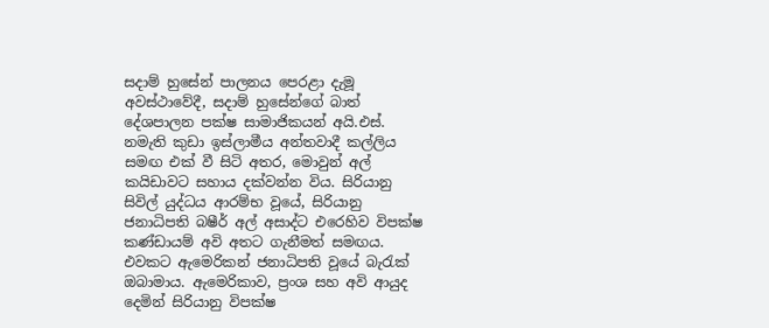සදාම් හුසේන් පාලනය පෙරළා දැමූ අවස්ථාවේදී, සදාම් හුසේන්ගේ බාත් දේශපාලන පක්ෂ සාමාජිකයන් අයි.එස්. නමැති කුඩා ඉස්ලාමීය අන්තවාදී කල්ලිය සමඟ එක් වී සිටි අතර, මොවුන් අල් කයිඩාවට සහාය දක්වන්න විය. සිරියානු සිවිල් යුද්ධය ආරම්භ වූයේ, සිරියානු ජනාධිපති බෂීර් අල් අසාද්ට එරෙහිව විපක්ෂ කණ්ඩායම් අවි අතට ගැනීමත් සමඟය. එවකට ඇමෙරිකන් ජනාධිපති වූයේ බැරැක් ඔබාමාය. ඇමෙරිකාව, ප්‍රංශ සහ අවි ආයුද දෙමින් සිරියානු විපක්ෂ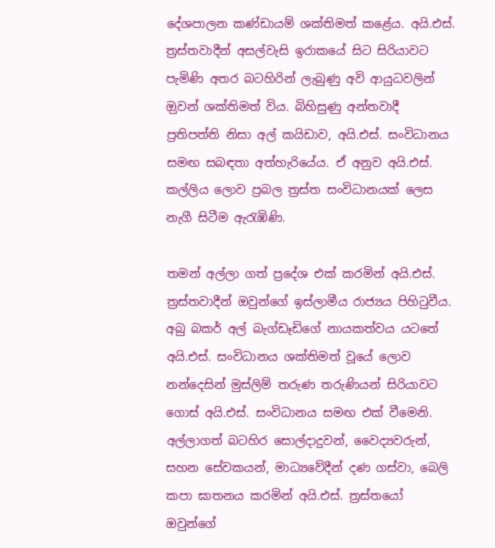දේශපාලන කණ්ඩායම් ශක්තිමත් කළේය. අයි.එස්. ත්‍රස්තවාදීන් අසල්වැසි ඉරාකයේ සිට සිරියාවට පැමිණි අතර බටහිරින් ලැබුණු අවි ආයුධවලින් ඔුවන් ශක්තිමත් විය. බිහිසුණු අන්තවාදී ප්‍රතිපත්ති නිසා අල් කයිඩාව, අයි.එස්. සංවිධානය සමඟ සබඳතා අත්හැරියේය. ඒ අනුව අයි.එස්. කල්ලිය ලොව ප්‍රබල ත්‍රස්ත සංවිධානයක් ලෙස නැගී සිටීම ඇරැඹිණි.

තමන් අල්ලා ගත් ප්‍රදේශ එක් කරමින් අයි.එස්. ත්‍රස්තවාදීන් ඔවුන්ගේ ඉස්ලාමීය රාජ්‍යය පිහිටුවීය. අබු බකර් අල් බැග්ඩෑඩිගේ නායකත්වය යටතේ අයි.එස්. සංවිධානය ශක්තිමත් වූයේ ලොව නන්දෙසින් මුස්ලිම් තරුණ තරුණියන් සිරියාවට ගොස් අයි.එස්. සංවිධානය සමඟ එක් වීමෙනි. අල්ලාගත් බටහිර සොල්දාදුවන්, වෛද්‍යවරුන්, සහන සේවකයන්, මාධ්‍යවේදීන් දණ ගස්වා, බෙලි කපා ඝාතනය කරමින් අයි.එස්. ත්‍රස්තයෝ ඔවුන්ගේ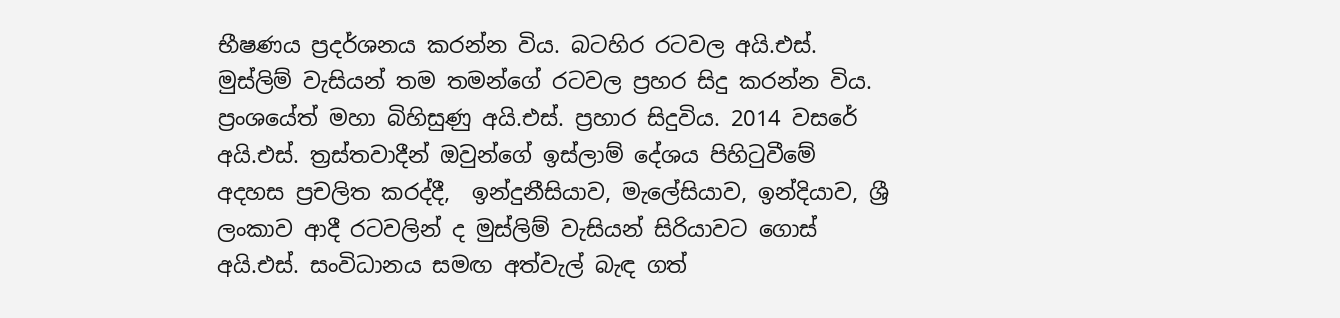භීෂණය ප්‍රදර්ශනය කරන්න විය. බටහිර රටවල අයි.එස්. මුස්ලිම් වැසියන් තම තමන්ගේ රටවල ප්‍රහර සිදු කරන්න විය. ප්‍රංශයේත් මහා බිහිසුණු අයි.එස්. ප්‍රහාර සිදුවිය. 2014 වසරේ අයි.එස්. ත්‍රස්තවාදීන් ඔවුන්ගේ ඉස්ලාම් දේශය පිහිටුවීමේ අදහස ප්‍රචලිත කරද්දී,  ඉන්දුනීසියාව, මැලේසියාව, ඉන්දියාව, ශ්‍රී ලංකාව ආදී රටවලින් ද මුස්ලිම් වැසියන් සිරියාවට ගොස් අයි.එස්. සංවිධානය සමඟ අත්වැල් බැඳ ගත්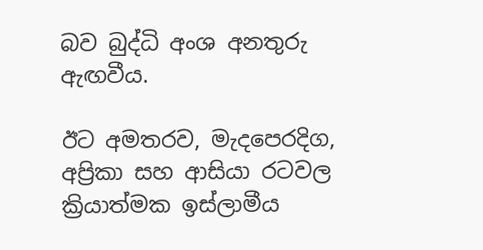බව බුද්ධි අංශ අනතුරු ඇඟවීය.

ඊට අමතරව, මැදපෙරදිග, අප්‍රිකා සහ ආසියා රටවල ක්‍රියාත්මක ඉස්ලාමීය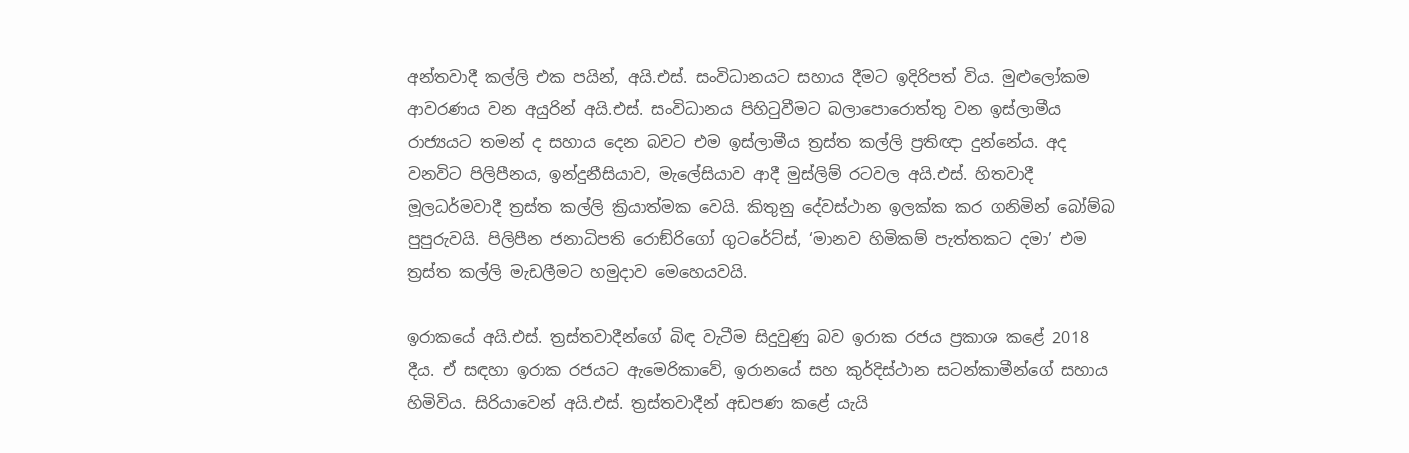අන්තවාදී කල්ලි එක පයින්, අයි.එස්. සංවිධානයට සහාය දීමට ඉදිරිපත් විය. මුළුලෝකම ආවරණය වන අයුරින් අයි.එස්. සංවිධානය පිහිටුවීමට බලාපොරොත්තු වන ඉස්ලාමීය රාජ්‍යයට තමන් ද සහාය දෙන බවට එම ඉස්ලාමීය ත්‍රස්ත කල්ලි ප්‍රතිඥා දුන්නේය. අද වනවිට පිලිපීනය, ඉන්දුනීසියාව, මැලේසියාව ආදී මුස්ලිම් රටවල අයි.එස්. හිතවාදී මූලධර්මවාදී ත්‍රස්ත කල්ලි ක්‍රියාත්මක වෙයි. කිතුනු දේවස්ථාන ඉලක්ක කර ගනිමින් බෝම්බ පුපුරුවයි. පිලිපීන ජනාධිපති රොඞ්රිගෝ ගුටරේට්ස්, ‘මානව හිමිකම් පැත්තකට දමා’ එම ත්‍රස්ත කල්ලි මැඩලීමට හමුදාව මෙහෙයවයි.

ඉරාකයේ අයි.එස්. ත්‍රස්තවාදීන්ගේ බිඳ වැටීම සිදුවුණු බව ඉරාක රජය ප්‍රකාශ කළේ 2018 දීය. ඒ සඳහා ඉරාක රජයට ඇමෙරිකාවේ, ඉරානයේ සහ කුර්දිස්ථාන සටන්කාමීන්ගේ සහාය හිමිවිය. සිරියාවෙන් අයි.එස්. ත්‍රස්තවාදීන් අඩපණ කළේ යැයි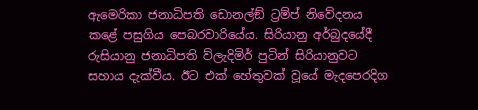ඇමෙරිකා ජනාධිපති ඩොනල්ඞ් ට්‍රම්ප් නිවේදනය කළේ පසුගිය පෙබරවාරියේය. සිරියානු අර්බුදයේදී රුසියානු ජනාධිපති ව්ලැදිමිර් පුටින් සිරියානුවට සහාය දැක්වීය. ඊට එක් හේතුවක් වූයේ මැදපෙරදිග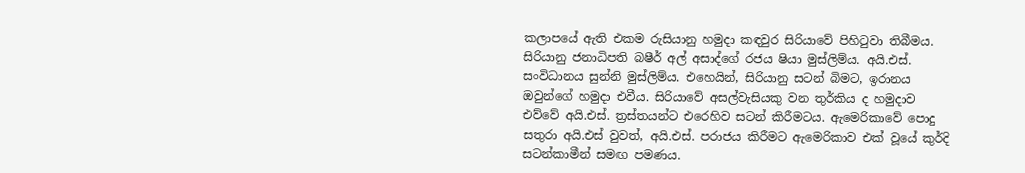කලාපයේ ඇති එකම රුසියානු හමුදා කඳවුර සිරියාවේ පිහිටුවා තිබීමය. සිරියානු ජනාධිපති බෂීර් අල් අසාද්ගේ රජය ෂියා මුස්ලිම්ය. අයි.එස්. සංවිධානය සුන්නි මුස්ලිම්ය. එහෙයින්, සිරියානු සටන් බිමට, ඉරානය ඔවුන්ගේ හමුදා එවීය. සිරියාවේ අසල්වැසියකු වන තුර්කිය ද හමුදාව එව්වේ අයි.එස්. ත්‍රස්තයන්ට එරෙහිව සටන් කිරීමටය. ඇමෙරිකාවේ පොදු සතුරා අයි.එස් වුවත්, අයි.එස්. පරාජය කිරීමට ඇමෙරිකාව එක් වූයේ කුර්දි සටන්කාමීන් සමඟ පමණය.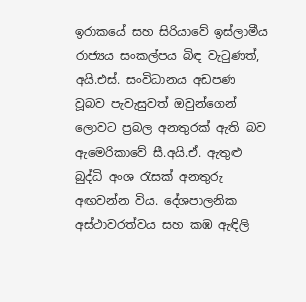ඉරාකයේ සහ සිරියාවේ ඉස්ලාමීය රාජ්‍යය සංකල්පය බිඳ වැටුණත්, අයි.එස්. සංවිධානය අඩපණ වූබව පැවැසුවත් ඔවුන්ගෙන් ලොවට ප්‍රබල අනතුරක් ඇති බව ඇමෙරිකාවේ සී.අයි.ඒ. ඇතුළු බුද්ධි අංශ රැසක් අනතුරු අඟවන්න විය. දේශපාලනික අස්ථාවරත්වය සහ කඹ ඇඳිලි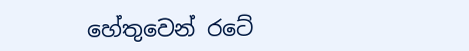හේතුවෙන් රටේ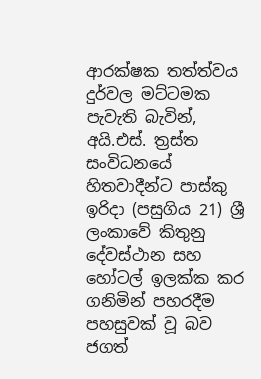ආරක්ෂක තත්ත්වය දුර්වල මට්ටමක පැවැති බැවින්, අයි.එස්. ත්‍රස්ත සංවිධනයේ හිතවාදීන්ට පාස්කු ඉරිදා (පසුගිය 21) ශ්‍රී ලංකාවේ කිතුනු දේවස්ථාන සහ හෝටල් ඉලක්ක කර ගනිමින් පහරදීම පහසුවක් වූ බව ජගත්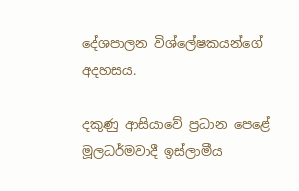දේශපාලන විශ්ලේෂකයන්ගේ අදහසය.

දකුණු ආසියාවේ ප්‍රධාන පෙළේ මූලධර්මවාදී ඉස්ලාමීය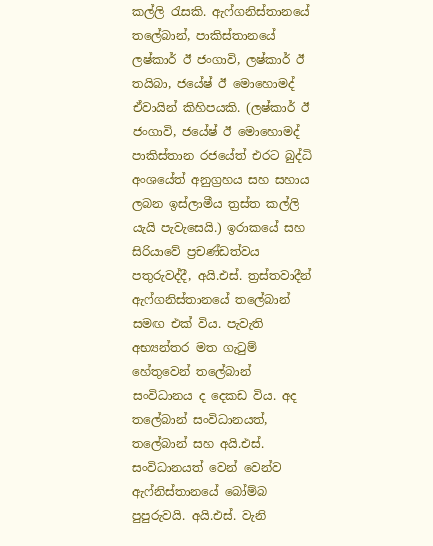කල්ලි රැසකි. ඇෆ්ගනිස්තානයේ තලේබාන්, පාකිස්තානයේ ලෂ්කාර් ඊ ජංගාවි, ලෂ්කාර් ඊ තයිබා, ජයේෂ් ඊ මොහොමද් ඒවායින් කිහිපයකි. (ලෂ්කාර් ඊ ජංගාවි, ජයේෂ් ඊ මොහොමද් පාකිස්තාන රජයේත් එරට බුද්ධි අංශයේත් අනුග්‍රහය සහ සහාය ලබන ඉස්ලාමීය ත්‍රස්ත කල්ලි යැයි පැවැසෙයි.) ඉරාකයේ සහ සිරියාවේ ප්‍රචණ්ඩත්වය පතුරුවද්දී, අයි.එස්. ත්‍රස්තවාදීන් ඇෆ්ගනිස්තානයේ තලේබාන් සමඟ එක් විය. පැවැති අභ්‍යන්තර මත ගැටුම් හේතුවෙන් තලේබාන් සංවිධානය ද දෙකඩ විය. අද තලේබාන් සංවිධානයත්, තලේබාන් සහ අයි.එස්. සංවිධානයත් වෙන් වෙන්ව ඇෆ්නිස්තානයේ බෝම්බ පුපුරුවයි. අයි.එස්. වැනි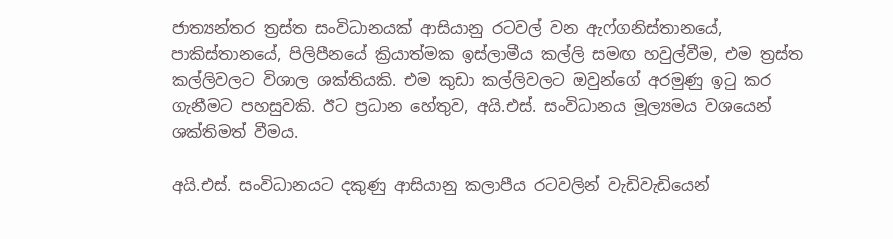ජාත්‍යන්තර ත්‍රස්ත සංවිධානයක් ආසියානු රටවල් වන ඇෆ්ගනිස්තානයේ, පාකිස්තානයේ, පිලිපීනයේ ක්‍රියාත්මක ඉස්ලාමීය කල්ලි සමඟ හවුල්වීම, එම ත්‍රස්ත කල්ලිවලට විශාල ශක්තියකි. එම කුඩා කල්ලිවලට ඔවුන්ගේ අරමුණු ඉටු කර ගැනීමට පහසුවකි. ඊට ප්‍රධාන හේතුව, අයි.එස්. සංවිධානය මූල්‍යමය වශයෙන් ශක්තිමත් වීමය.

අයි.එස්. සංවිධානයට දකුණු ආසියානු කලාපීය රටවලින් වැඩිවැඩියෙන්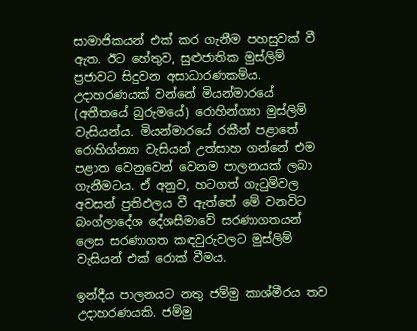සාමාජිකයන් එක් කර ගැනීම පහසුවක් වී ඇත. ඊට හේතුව, සුළුජාතික මුස්ලිම් ප්‍රජාවට සිදුවන අසාධාරණකම්ය. උදාහරණයක් වන්නේ මියන්මාරයේ (අතීතයේ බුරුමයේ) රොහින්ග්‍යා මුස්ලිම් වැසියන්ය. මියන්මාරයේ රකීන් පළාතේ රොහිග්න්‍යා වැසියන් උත්සාහ ගන්නේ එම පළාත වෙනුවෙන් වෙනම පාලනයක් ලබා ගැනීමටය. ඒ අනුව, හටගත් ගැටුම්වල අවසන් ප්‍රතිඵලය වී ඇත්තේ මේ වනවිට බංග්ලාදේශ දේශසීමාවේ සරණාගතයන් ලෙස සරණාගත කඳවුරුවලට මුස්ලිම් වැසියන් එක් රොක් වීමය.

ඉන්දීය පාලනයට නතු ජම්මු කාශ්මීරය තව උදාහරණයකි. ජම්මු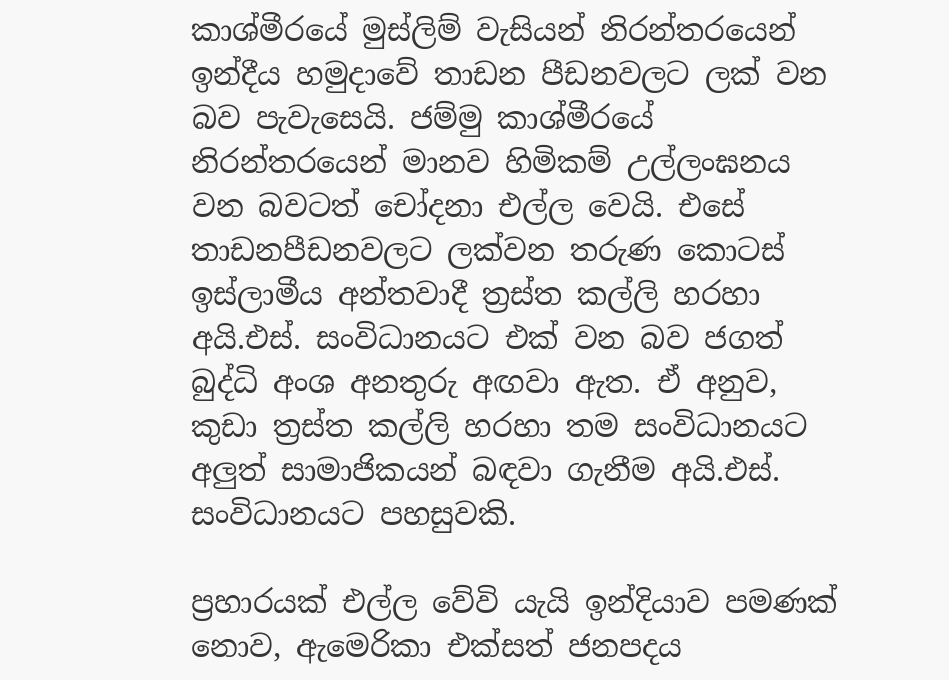කාශ්මීරයේ මුස්ලිම් වැසියන් නිරන්තරයෙන් ඉන්දීය හමුදාවේ තාඩන පීඩනවලට ලක් වන බව පැවැසෙයි. ජම්මු කාශ්මීරයේ නිරන්තරයෙන් මානව හිමිකම් උල්ලංඝනය වන බවටත් චෝදනා එල්ල වෙයි. එසේ තාඩනපීඩනවලට ලක්වන තරුණ කොටස් ඉස්ලාමීය අන්තවාදී ත්‍රස්ත කල්ලි හරහා අයි.එස්. සංවිධානයට එක් වන බව ජගත් බුද්ධි අංශ අනතුරු අඟවා ඇත. ඒ අනුව, කුඩා ත්‍රස්ත කල්ලි හරහා තම සංවිධානයට අලුත් සාමාජිකයන් බඳවා ගැනීම අයි.එස්. සංවිධානයට පහසුවකි.

ප්‍රහාරයක් එල්ල වේවි යැයි ඉන්දියාව පමණක් නොව, ඇමෙරිකා එක්සත් ජනපදය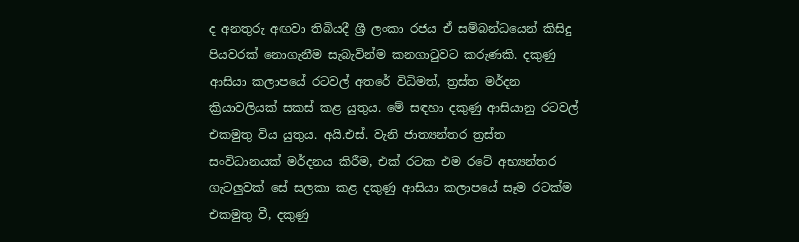ද අනතුරු අඟවා තිබියදී ශ්‍රී ලංකා රජය ඒ සම්බන්ධයෙන් කිසිදු පියවරක් නොගැනීම සැබැවින්ම කනගාටුවට කරුණකි. දකුණු ආසියා කලාපයේ රටවල් අතරේ විධිමත්, ත්‍රස්ත මර්දන ක්‍රියාවලියක් සකස් කළ යුතුය. මේ සඳහා දකුණු ආසියානු රටවල් එකමුතු විය යුතුය. අයි.එස්. වැනි ජාත්‍යන්තර ත්‍රස්ත සංවිධානයක් මර්දනය කිරීම, එක් රටක එම රටේ අභ්‍යන්තර ගැටලුවක් සේ සලකා කළ දකුණු ආසියා කලාපයේ සෑම රටක්ම එකමුතු වී, දකුණු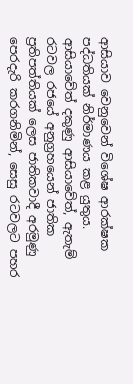ආසියාව වෙනුවෙන් විශේෂ ආරක්ෂක පද්ධතියක් නිර්මාණය කළ යුතුය. ආසියාවේත් දකුණු ආසියාවේත්, ඇතැම් රටවල රජයේ අනුග්‍රහයෙන් ජාතික ප්‍රතිපත්තියක් ලෙස ජාතිකවාදී අරමුණු පෙරදැරි කරගනිමින්, සෙසු රටවලට පහර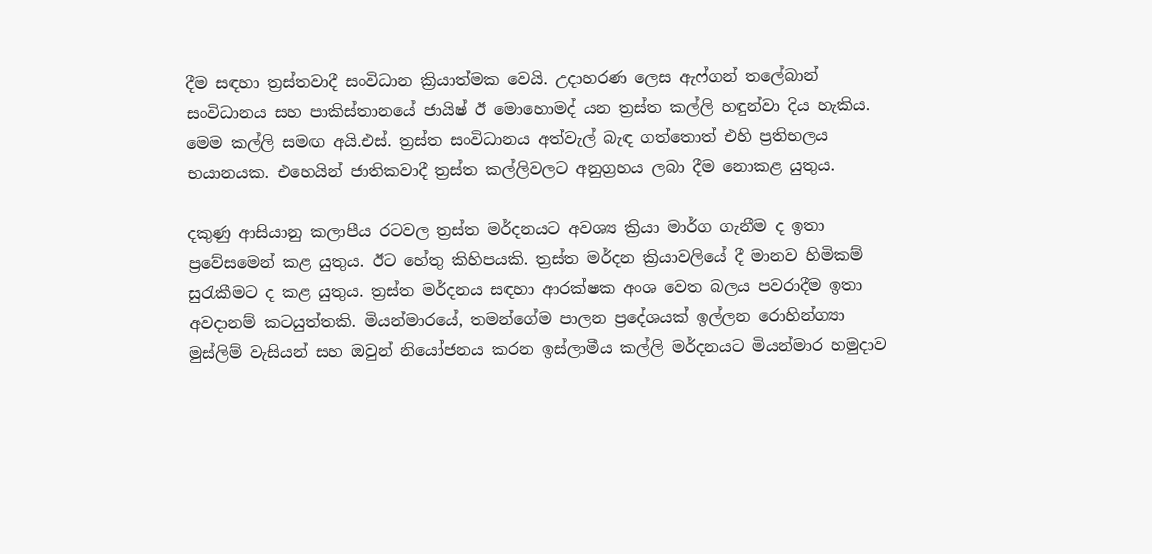දීම සඳහා ත්‍රස්තවාදී සංවිධාන ක්‍රියාත්මක වෙයි. උදාහරණ ලෙස ඇෆ්ගන් තලේබාන් සංවිධානය සහ පාකිස්තානයේ ජායිෂ් ඊ මොහොමද් යන ත්‍රස්ත කල්ලි හඳුන්වා දිය හැකිය. මෙම කල්ලි සමඟ අයි.එස්. ත්‍රස්ත සංවිධානය අත්වැල් බැඳ ගත්තොත් එහි ප්‍රතිභලය භයානයක. එහෙයින් ජාතිකවාදී ත්‍රස්ත කල්ලිවලට අනුග්‍රහය ලබා දීම නොකළ යුතුය.

දකුණු ආසියානු කලාපීය රටවල ත්‍රස්ත මර්දනයට අවශ්‍ය ක්‍රියා මාර්ග ගැනීම ද ඉතා ප්‍රවේසමෙන් කළ යුතුය. ඊට හේතු කිහිපයකි. ත්‍රස්ත මර්දන ක්‍රියාවලියේ දී මානව හිමිකම් සුරැකීමට ද කළ යුතුය. ත්‍රස්ත මර්දනය සඳහා ආරක්ෂක අංශ වෙත බලය පවරාදීම ඉතා අවදානම් කටයුත්තකි. මියන්මාරයේ, තමන්ගේම පාලන ප්‍රදේශයක් ඉල්ලන රොහින්ග්‍යා මුස්ලිම් වැසියන් සහ ඔවුන් නියෝජනය කරන ඉස්ලාමීය කල්ලි මර්දනයට මියන්මාර හමුදාව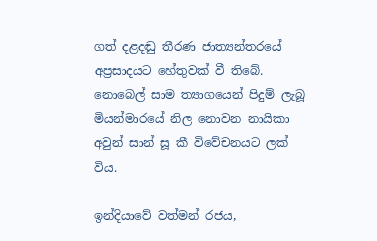ගත් දළදඬු තීරණ ජාත්‍යන්තරයේ අප්‍රසාදයට හේතුවක් වී තිබේ. නොබෙල් සාම ත්‍යාගයෙන් පිදුම් ලැබූ මියන්මාරයේ නිල නොවන නායිකා අවුන් සාන් සූ කී විවේචනයට ලක් විය.

ඉන්දියාවේ වත්මන් රජය,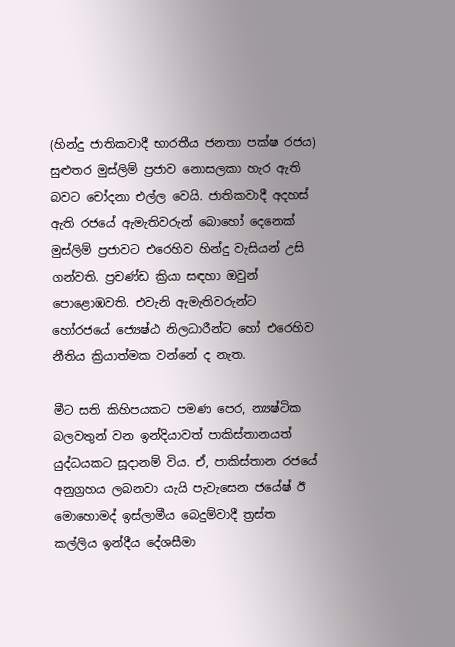(හින්දු ජාතිකවාදී භාරතීය ජනතා පක්ෂ රජය) සුළුතර මුස්ලිම් ප්‍රජාව නොසලකා හැර ඇති බවට චෝදනා එල්ල වෙයි. ජාතිකවාදී අදහස් ඇති රජයේ ඇමැතිවරුන් බොහෝ දෙනෙක් මුස්ලිම් ප්‍රජාවට එරෙහිව හින්දු වැසියන් උසි ගන්වති. ප්‍රචණ්ඩ ක්‍රියා සඳහා ඔවුන් පොළොඹවති. එවැනි ඇමැතිවරුන්ට හෝරජයේ ජ්‍යෙෂ්ඨ නිලධාරීන්ට හෝ එරෙහිව නීතිය ක්‍රියාත්මක වන්නේ ද නැත.

මීට සති කිහිපයකට පමණ පෙර, න්‍යෂ්ටික බලවතුන් වන ඉන්දියාවත් පාකිස්තානයත් යුද්ධයකට සූදානම් විය. ඒ, පාකිස්තාන රජයේ අනුග්‍රහය ලබනවා යැයි පැවැසෙන ජයේෂ් ඊ මොහොමද් ඉස්ලාමීය බෙදුම්වාදී ත්‍රස්ත කල්ලිය ඉන්දීය දේශසීමා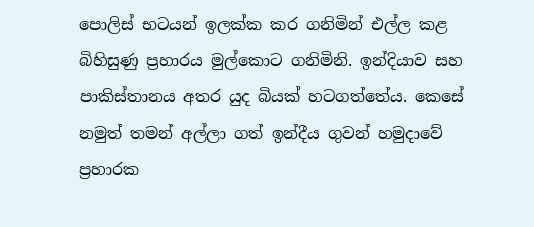පොලිස් භටයන් ඉලක්ක කර ගනිමින් එල්ල කළ බිහිසුණු ප්‍රහාරය මුල්කොට ගනිමිනි. ඉන්දියාව සහ පාකිස්තානය අතර යුද බියක් හටගත්තේය. කෙසේ නමුත් තමන් අල්ලා ගත් ඉන්දීය ගුවන් හමුදාවේ ප්‍රහාරක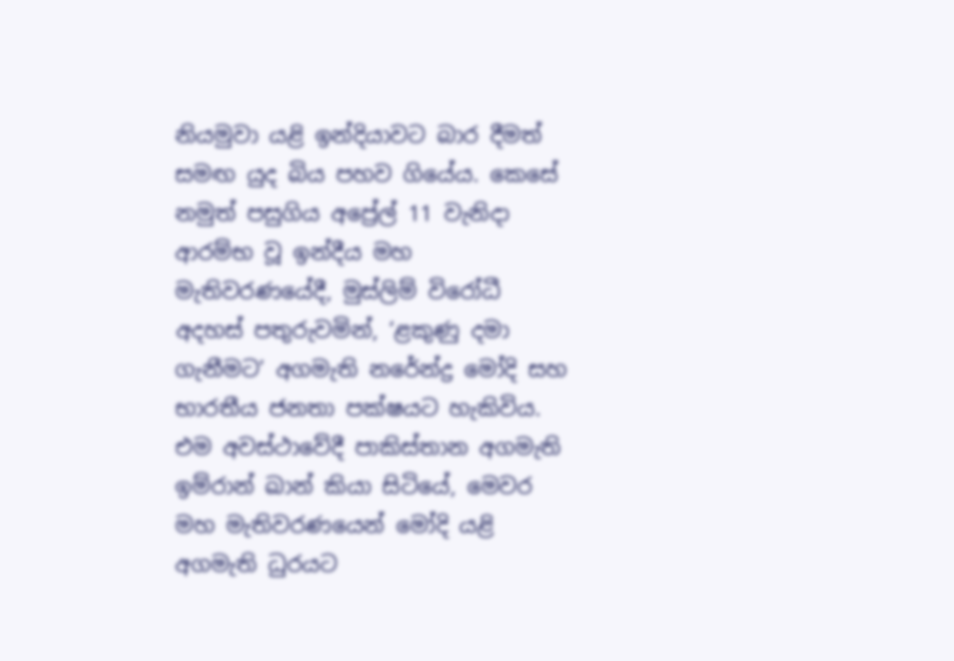නියමුවා යළි ඉන්දියාවට බාර දීමත් සමඟ යුද බිය පහව ගියේය. කෙසේ නමුත් පසුගිය අප්‍රේල් 11 වැනිදා ආරම්භ වූ ඉන්දීය මහ මැතිවරණයේදී, මුස්ලිම් විරෝධී අදහස් පතුරුවමින්, ‘ළකුණු දමා ගැනීමට’ අගමැති නරේන්ද්‍ර මෝදි සහ භාරතීය ජනතා පක්ෂයට හැකිවිය. එම අවස්ථාවේදී පාකිස්තාන අගමැති ඉම්රාන් ඛාන් කියා සිටියේ, මෙවර මහ මැතිවරණයෙන් මෝදි යළි අගමැති ධුරයට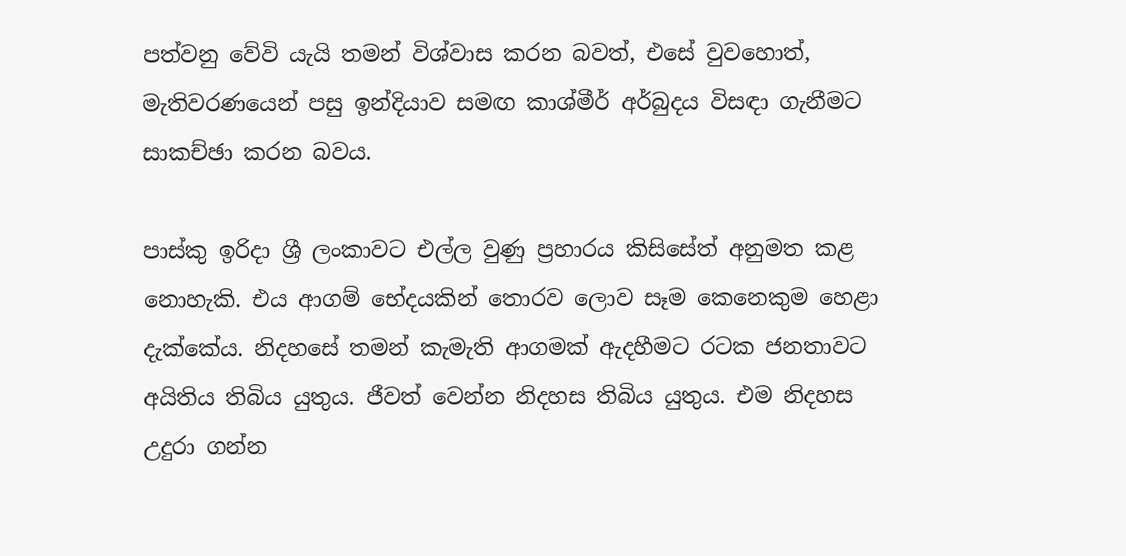පත්වනු වේවි යැයි තමන් විශ්වාස කරන බවත්, එසේ වුවහොත්, මැතිවරණයෙන් පසු ඉන්දියාව සමඟ කාශ්මීර් අර්බුදය විසඳා ගැනීමට සාකච්ඡා කරන බවය.

පාස්කු ඉරිදා ශ්‍රී ලංකාවට එල්ල වුණු ප්‍රහාරය කිසිසේත් අනුමත කළ නොහැකි. එය ආගම් භේදයකින් තොරව ලොව සෑම කෙනෙකුම හෙළා දැක්කේය. නිදහසේ තමන් කැමැති ආගමක් ඇදහීමට රටක ජනතාවට අයිතිය තිබිය යුතුය. ජීවත් වෙන්න නිදහස තිබිය යුතුය. එම නිදහස උදුරා ගන්න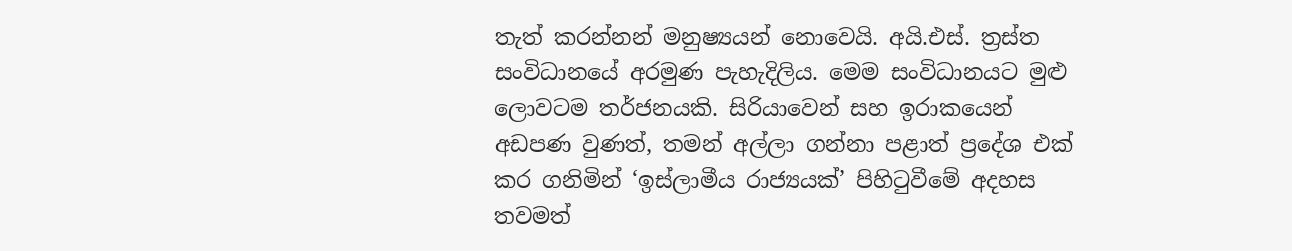තැත් කරන්නන් මනුෂ්‍යයන් නොවෙයි. අයි.එස්. ත්‍රස්ත සංවිධානයේ අරමුණ පැහැදිලිය. මෙම සංවිධානයට මුළු ලොවටම තර්ජනයකි. සිරියාවෙන් සහ ඉරාකයෙන් අඩපණ වුණත්, තමන් අල්ලා ගන්නා පළාත් ප්‍රදේශ එක් කර ගනිමින් ‘ඉස්ලාමීය රාජ්‍යයක්’ පිහිටුවීමේ අදහස තවමත්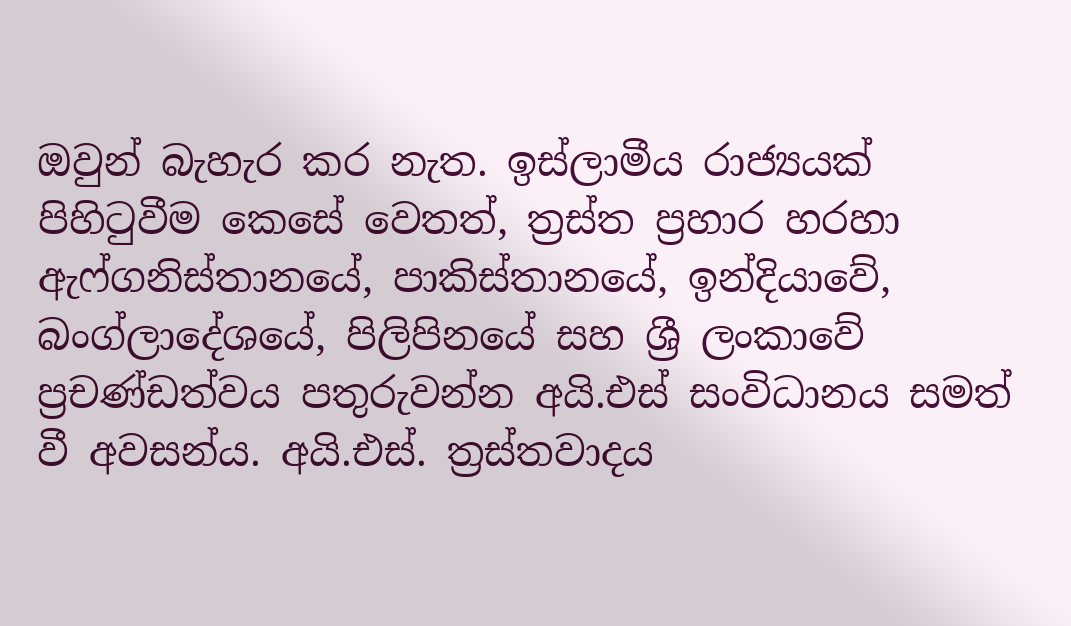ඔවුන් බැහැර කර නැත. ඉස්ලාමීය රාජ්‍යයක් පිහිටුවීම කෙසේ වෙතත්, ත්‍රස්ත ප්‍රහාර හරහා ඇෆ්ගනිස්තානයේ, පාකිස්තානයේ, ඉන්දියාවේ, බංග්ලාදේශයේ, පිලිපිනයේ සහ ශ්‍රී ලංකාවේ ප්‍රචණ්ඩත්වය පතුරුවන්න අයි.එස් සංවිධානය සමත් වී අවසන්ය. අයි.එස්. ත්‍රස්තවාදය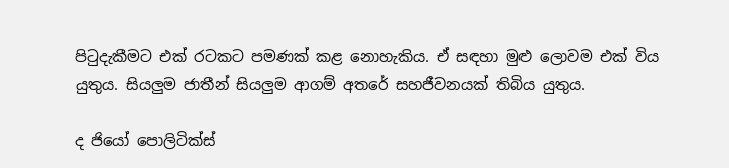පිටුදැකීමට එක් රටකට පමණක් කළ නොහැකිය. ඒ සඳහා මුළු ලොවම එක් විය යුතුය. සියලුම ජාතීන් සියලුම ආගම් අතරේ සහජීවනයක් තිබිය යුතුය.

ද ජියෝ පොලිටික්ස්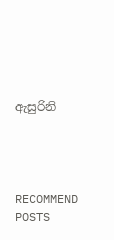ඇසුරිනි




RECOMMEND POSTS